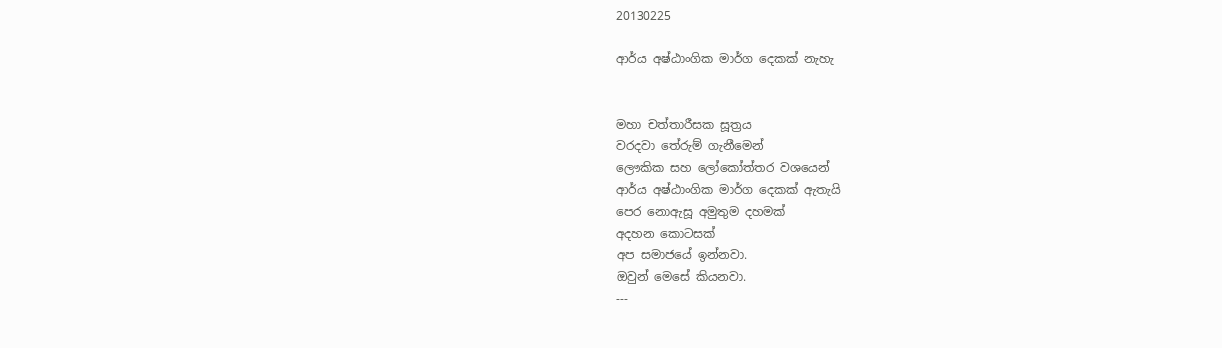20130225

ආර්ය අෂ්ඨාංගික මාර්ග දෙකක් නැහැ


මහා චත්තාරීසක සූත්‍රය
වරදවා තේරුම් ගැනීමෙන්
ලෞකික සහ ලෝකෝත්තර වශයෙන්
ආර්ය අෂ්ඨාංගික මාර්ග දෙකක් ඇතැයි
පෙර නොඇසූ අමුතුම දහමක්
අදහන කොටසක්
අප සමාජයේ ඉන්නවා.
ඔවුන් මෙසේ කියනවා.
---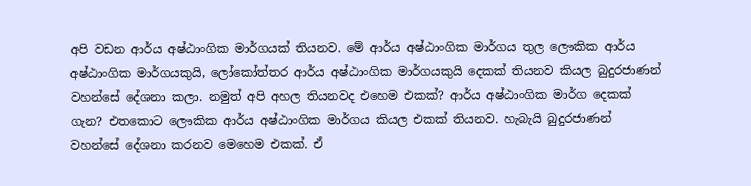අපි වඩන ආර්ය අෂ්ඨාංගික මාර්ගයක් තියනව. මේ ආර්ය අෂ්ඨාංගික මාර්ගය තුල ලෞකික ආර්ය අෂ්ඨාංගික මාර්ගයකුයි, ලෝකෝත්තර ආර්ය අෂ්ඨාංගික මාර්ගයකුයි දෙකක් තියනව කියල බුදුරජාණන් වහන්සේ දේශනා කලා. නමුත් අපි අහල තියනවද එහෙම එකක්? ආර්ය අෂ්ඨාංගික මාර්ග දෙකක් ගැන? එතකොට ලෞකික ආර්ය අෂ්ඨාංගික මාර්ගය කියල එකක් තියනව. හැබැයි බුදුරජාණන් වහන්සේ දේශනා කරනව මෙහෙම එකක්. ඒ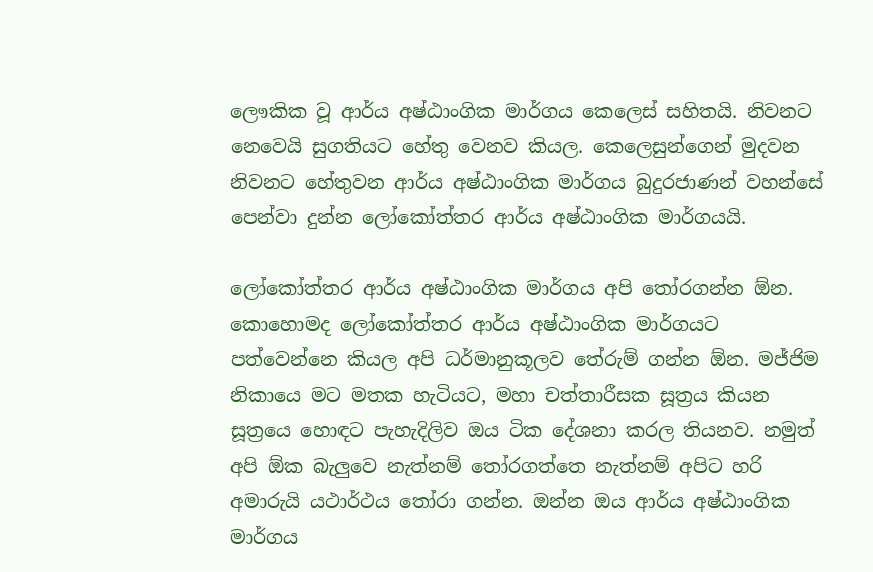ලෞකික වූ ආර්ය අෂ්ඨාංගික මාර්ගය කෙලෙස් සහිතයි. නිවනට නෙවෙයි සුගතියට හේතු වෙනව කියල. කෙලෙසුන්ගෙන් මුදවන නිවනට හේතුවන ආර්ය අෂ්ඨාංගික මාර්ගය බුදුරජාණන් වහන්සේ පෙන්වා දුන්න ලෝකෝත්තර ආර්ය අෂ්ඨාංගික මාර්ගයයි.

ලෝකෝත්තර ආර්ය අෂ්ඨාංගික මාර්ගය අපි තෝරගන්න ඕන. කොහොමද ලෝකෝත්තර ආර්ය අෂ්ඨාංගික මාර්ගයට පත්වෙන්නෙ කියල අපි ධර්මානුකූලව තේරුම් ගන්න ඕන. මජ්ජිම නිකායෙ මට මතක හැටියට, මහා චත්තාරීසක සූත්‍රය කියන සූත්‍රයෙ හොඳට පැහැදිලිව ඔය ටික දේශනා කරල තියනව. නමුත් අපි ඕක බැලුවෙ නැත්නම් තෝරගත්තෙ නැත්නම් අපිට හරි අමාරුයි යථාර්ථය තෝරා ගන්න. ඔන්න ඔය ආර්ය අෂ්ඨාංගික මාර්ගය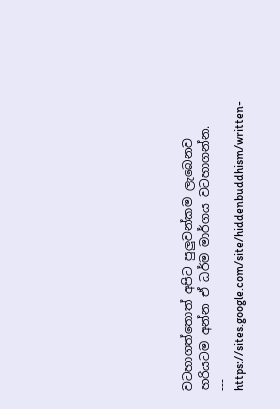වටහාගත්තොත් අපිට පුලුවන්කම ලැබෙනව හරියටම අන්න ඒ ධර්ම මාර්ගය වටහාගන්න.
---
https://sites.google.com/site/hiddenbuddhism/written-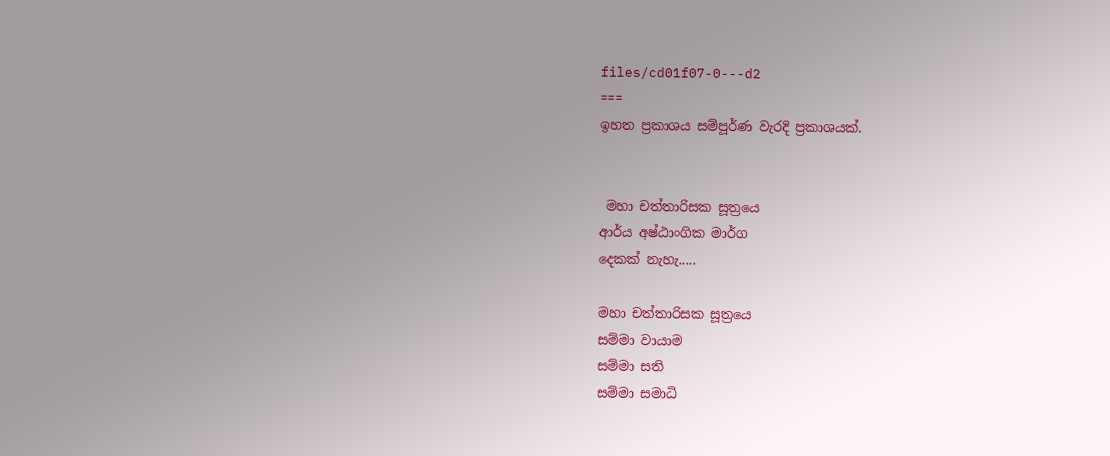files/cd01f07-0---d2
===
ඉහත ප්‍රකාශය සම්පූර්ණ වැරදි ප්‍රකාශයක්.


 මහා චත්තාරිසක සූත්‍රයෙ
ආර්ය අෂ්ඨාංගික මාර්ග
දෙකක් නැහැ.....

මහා චත්තාරිසක සූත්‍රයෙ
සම්මා වායාම
සම්මා සති
සම්මා සමාධි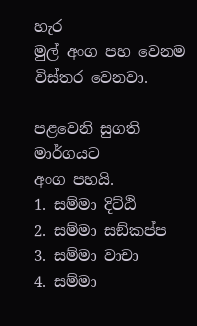හැර
මුල් අංග පහ වෙනම
විස්තර වෙනවා.

පළවෙනි සුගති මාර්ගයට
අංග පහයි.
1. සම්මා දිට්ඨි
2. සම්මා සඞ්කප්ප
3. සම්මා වාචා
4. සම්මා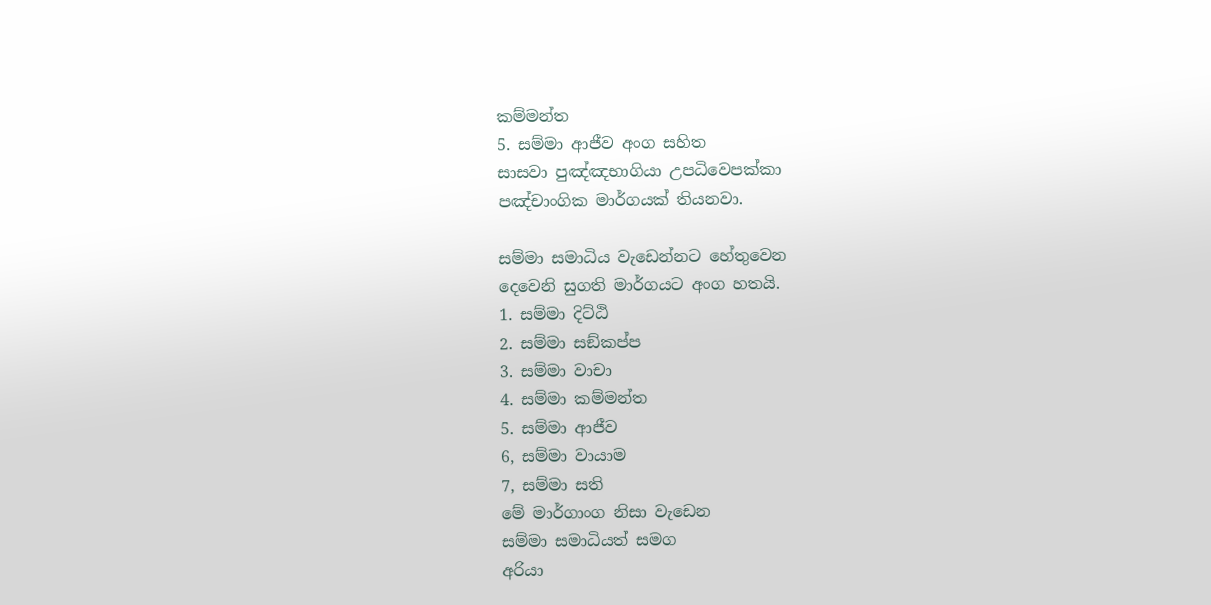කම්මන්ත
5. සම්මා ආජීව අංග සහිත
සාසවා පුඤ්‌ඤභාගියා උපධිවෙපක්‌කා
පඤ්චාංගික මාර්ගයක් තියනවා.

සම්මා සමාධිය වැඩෙන්නට හේතුවෙන
දෙවෙනි සුගති මාර්ගයට අංග හතයි.
1. සම්මා දිට්ඨි
2. සම්මා සඞ්කප්ප
3. සම්මා වාචා
4. සම්මා කම්මන්ත
5. සම්මා ආජීව
6, සම්මා වායාම
7, සම්මා සති
මේ මාර්ගාංග නිසා වැඩෙන
සම්මා සමාධියත් සමග
අරියා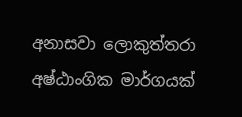අනාසවා ලොකුත්‌තරා
අෂ්ඨාංගික මාර්ගයක්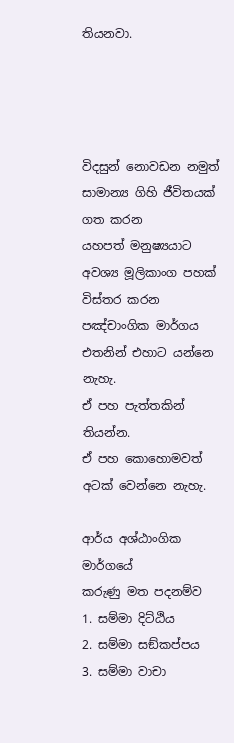තියනවා.




විදසුන් නොවඩන නමුත්
සාමාන්‍ය ගිහි ජීවිතයක් ගත කරන
යහපත් මනුෂ්‍යයාට
අවශ්‍ය මූලිකාංග පහක්
විස්තර කරන පඤ්චාංගික මාර්ගය
එතනින් එහාට යන්නෙ නැහැ.
ඒ පහ පැත්තකින් තියන්න.
ඒ පහ කොහොමවත්
අටක් වෙන්නෙ නැහැ.

ආර්ය අශ්ඨාංගික මාර්ගයේ
කරුණු මත පදනම්ව
1. සම්මා දිට්ඨිය
2. සම්මා සඞ්කප්පය
3. සම්මා වාචා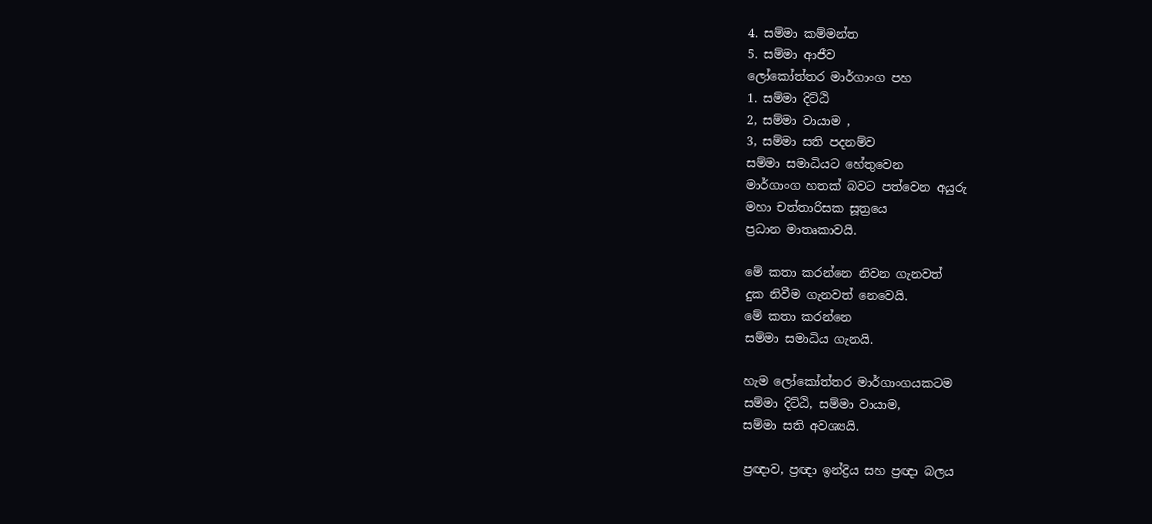4. සම්මා කම්මන්ත
5. සම්මා ආජීව
ලෝකෝත්තර මාර්ගාංග පහ
1. සම්මා දිට්ඨි
2, සම්මා වායාම ,
3, සම්මා සති පදනම්ව
සම්මා සමාධියට හේතුවෙන
මාර්ගාංග හතක් බවට පත්වෙන අයුරු
මහා චත්තාරිසක සූත්‍රයෙ
ප්‍රධාන මාතෘකාවයි.

මේ කතා කරන්නෙ නිවන ගැනවත්
දුක නිවීම ගැනවත් නෙවෙයි.
මේ කතා කරන්නෙ
සම්මා සමාධිය ගැනයි.

හැම ලෝකෝත්තර මාර්ගාංගයකටම
සම්මා දිට්ඨි, සම්මා වායාම,
සම්මා සති අවශ්‍යයි.

ප්‍රඥාව, ප්‍රඥා ඉන්ද්‍රිය සහ ප්‍රඥා බලය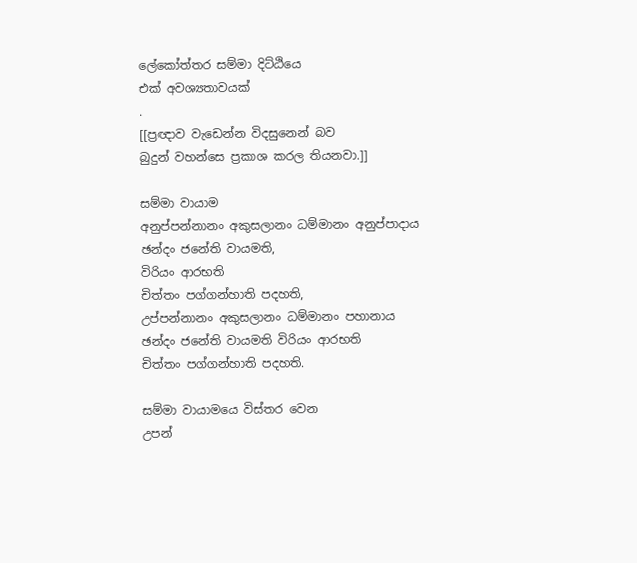ලේකෝත්තර සම්මා දිට්ඨියෙ
එක් අවශ්‍යතාවයක්
.
[[ප්‍රඥාව වැඩෙන්න විදසුනෙන් බව
බුදුන් වහන්සෙ ප්‍රකාශ කරල තියනවා.]]

සම්මා වායාම
අනුප්පන්නානං අකුසලානං ධම්මානං අනුප්පාදාය
ඡන්දං ජනේති වායමති,
විරියං ආරභති
චිත්තං පග්ගන්හාති පදහති,
උප්පන්නානං අකුසලානං ධම්මානං පහානාය
ඡන්දං ජනේති වායමති විරියං ආරභති
චිත්තං පග්ගන්හාති පදහති.

සම්මා වායාමයෙ විස්තර වෙන
උපන්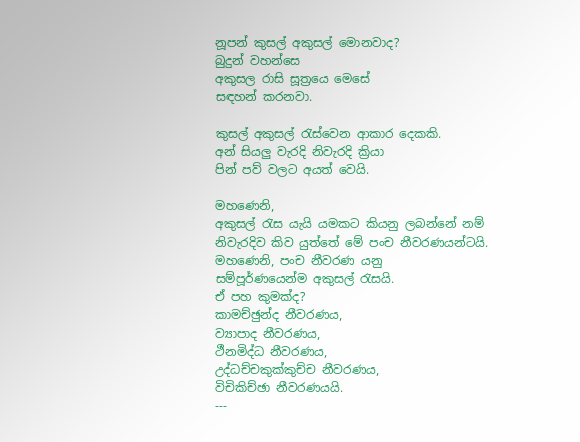නූපන් කුසල් අකුසල් මොනවාද?
බුදුන් වහන්සෙ
අකුසල රාසි සූත්‍රයෙ මෙසේ
සඳහන් කරනවා.

කුසල් අකුසල් රැස්වෙන ආකාර දෙකකි.
අන් සියලු වැරදි නිවැරදි ක්‍රියා
පින් පව් වලට අයත් වෙයි.

මහණෙනි,
අකුසල් රැස යැයි යමකට කියනු ලබන්නේ නම්
නිවැරදිව කිව යුත්තේ මේ පංච නීවරණයන්ටයි.
මහණෙනි, පංච නීවරණ යනු
සම්පූර්ණයෙන්ම අකුසල් රැසයි.
ඒ පහ කුමක්ද?
කාමච්ඡුන්ද නීවරණය,
ව්‍යාපාද නීවරණය,
ථීනමිද්ධ නීවරණය,
උද්ධච්චකුක්කුච්ච නීවරණය,
විචිකිච්ඡා නීවරණයයි.
---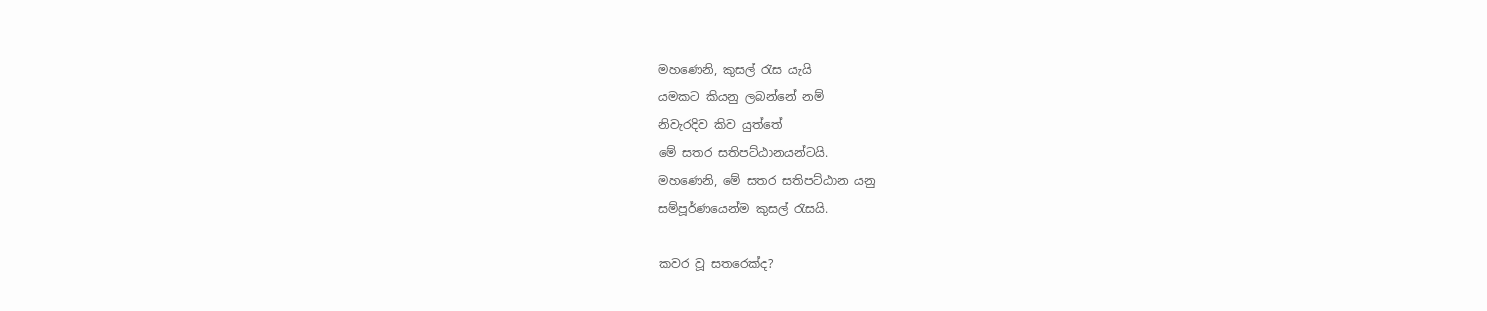මහණෙනි, කුසල් රැස යැයි
යමකට කියනු ලබන්නේ නම්
නිවැරදිව කිව යුත්තේ
මේ සතර සතිපට්ඨානයන්ටයි.
මහණෙනි, මේ සතර සතිපට්ඨාන යනු
සම්පූර්ණයෙන්ම කුසල් රැසයි.

කවර වූ සතරෙක්ද?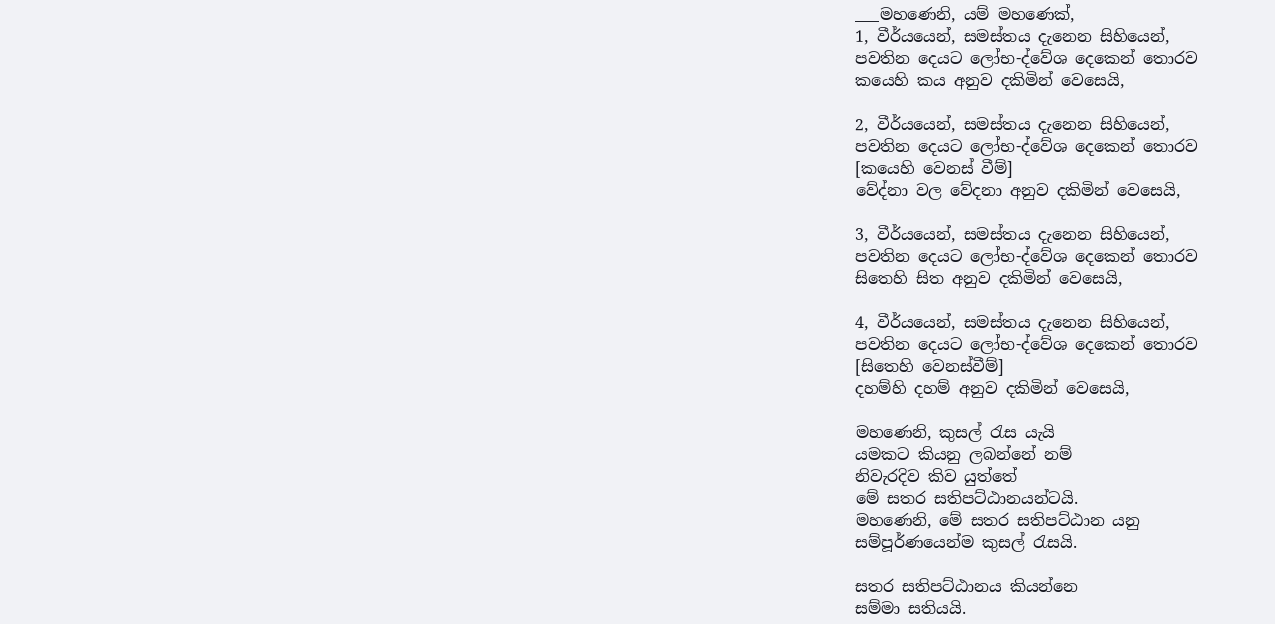___මහණෙනි, යම් මහණෙක්,
1, වීර්යයෙන්, සමස්තය දැනෙන සිහියෙන්,
පවතින දෙයට ලෝභ-ද්වේශ දෙකෙන් තොරව
කයෙහි කය අනුව දකිමින් වෙසෙයි,

2, වීර්යයෙන්, සමස්තය දැනෙන සිහියෙන්,
පවතින දෙයට ලෝභ-ද්වේශ දෙකෙන් තොරව
[කයෙහි වෙනස් වීම්]
වේද්නා වල වේදනා අනුව දකිමින් වෙසෙයි,

3, වීර්යයෙන්, සමස්තය දැනෙන සිහියෙන්,
පවතින දෙයට ලෝභ-ද්වේශ දෙකෙන් තොරව
සිතෙහි සිත අනුව දකිමින් වෙසෙයි,

4, වීර්යයෙන්, සමස්තය දැනෙන සිහියෙන්,
පවතින දෙයට ලෝභ-ද්වේශ දෙකෙන් තොරව
[සිතෙහි වෙනස්වීම්]
දහම්හි දහම් අනුව දකිමින් වෙසෙයි,

මහණෙනි, කුසල් රැස යැයි
යමකට කියනු ලබන්නේ නම්
නිවැරදිව කිව යුත්තේ
මේ සතර සතිපට්ඨානයන්ටයි.
මහණෙනි, මේ සතර සතිපට්ඨාන යනු
සම්පූර්ණයෙන්ම කුසල් රැසයි.

සතර සතිපට්ඨානය කියන්නෙ
සම්මා සතියයි.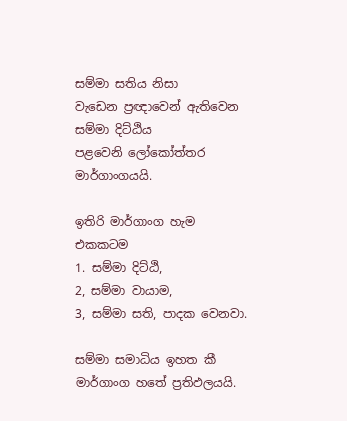සම්මා සතිය නිසා
වැඩෙන ප්‍රඥාවෙන් ඇතිවෙන
සම්මා දිට්ඨිය
පළවෙනි ලෝකෝත්තර
මාර්ගාංගයයි.

ඉතිරි මාර්ගාංග හැම එකකටම
1. සම්මා දිට්ඨි,
2, සම්මා වායාම,
3, සම්මා සති, පාදක වෙනවා.

සම්මා සමාධිය ඉහත කී
මාර්ගාංග හතේ ප්‍රතිඵලයයි.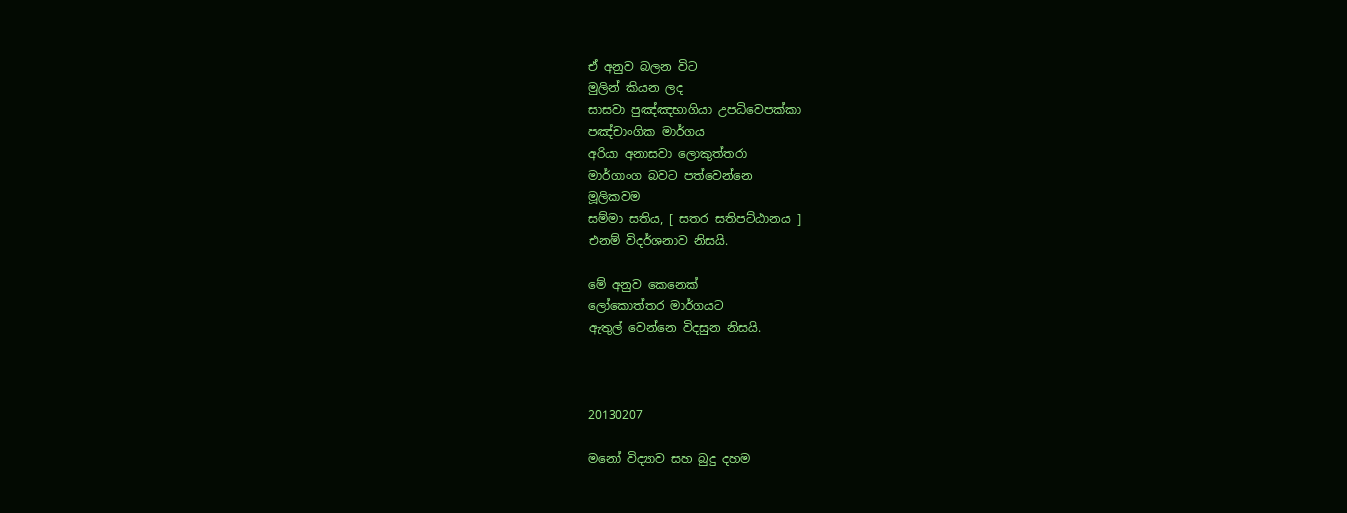ඒ අනුව බලන විට
මුලින් කියන ලද
සාසවා පුඤ්‌ඤභාගියා උපධිවෙපක්‌කා
පඤ්චාංගික මාර්ගය
අරියා අනාසවා ලොකුත්‌තරා
මාර්ගාංග බවට පත්වෙන්නෙ
මූලිකවම
සම්මා සතිය, [ සතර සතිපට්ඨානය ]
එනම් විදර්ශනාව නිසයි.

මේ අනුව කෙනෙක්
ලෝකොත්තර මාර්ගයට
ඇතුල් වෙන්නෙ විදසුන නිසයි.



20130207

මනෝ විද්‍යාව සහ බුදු දහම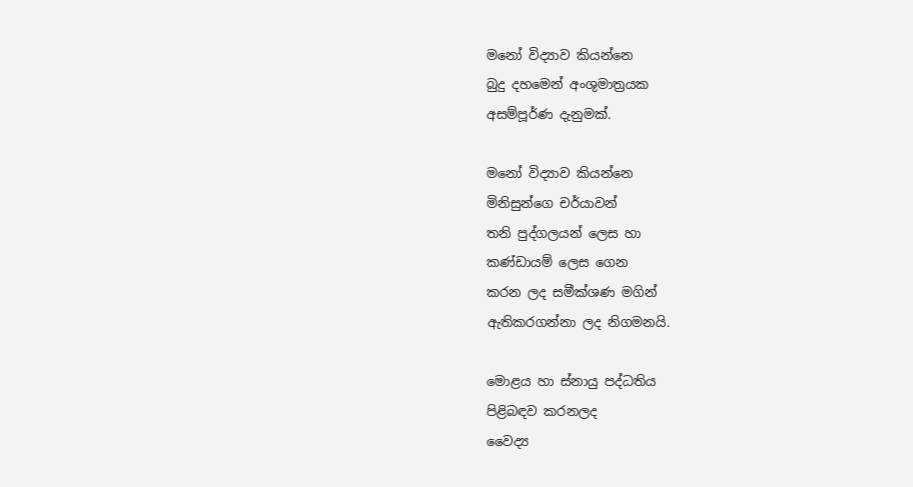මනෝ විද්‍යාව කියන්නෙ
බුදු දහමෙන් අංශුමාත්‍රයක
අසම්පූර්ණ දැනුමක්.

මනෝ විද්‍යාව කියන්නෙ
මිනිසුන්ගෙ චර්යාවන්
තනි පුද්ගලයන් ලෙස හා
කණ්ඩායම් ලෙස ගෙන
කරන ලද සමීක්ශණ මගින්
ඇතිකරගන්නා ලද නිගමනයි.

මොළය හා ස්නායු පද්ධතිය
පිළිබඳව කරනලද
වෛද්‍ය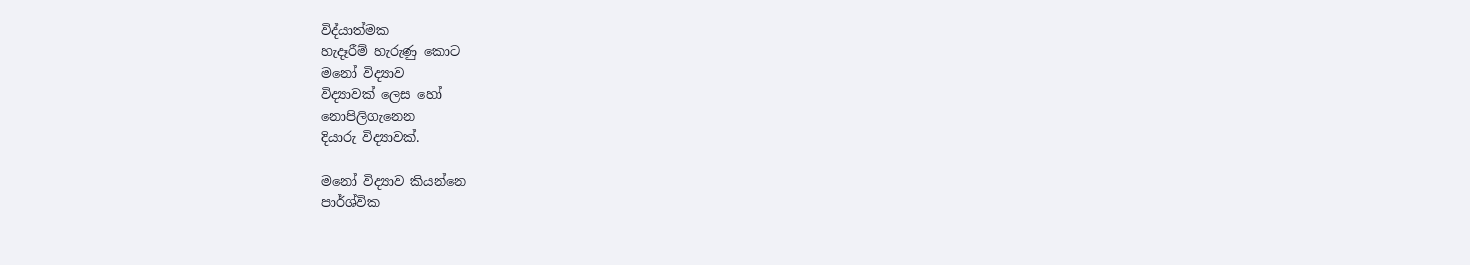විද්යාත්මක
හැදෑරීම් හැරුණු කොට
මනෝ විද්‍යාව
විද්‍යාවක් ලෙස හෝ
නොපිලිගැනෙන
දියාරු විද්‍යාවක්.

මනෝ විද්‍යාව කියන්නෙ
පාර්ශ්වික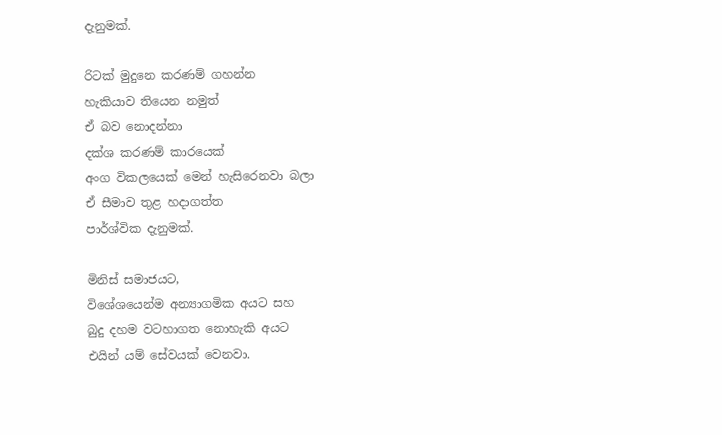දැනුමක්.

රිටක් මුදුනෙ කරණම් ගහන්න
හැකියාව තියෙන නමුත්
ඒ බව නොදන්නා
දක්ශ කරණම් කාරයෙක්
අංග විකලයෙක් මෙන් හැසිරෙනවා බලා
ඒ සීමාව තුළ හදාගත්ත
පාර්ශ්වික දැනුමක්.

මිනිස් සමාජයට,
විශේශයෙන්ම අන්‍යාගමික අයට සහ
බුදු දහම වටහාගත නොහැකි අයට
එයින් යම් සේවයක් වෙනවා.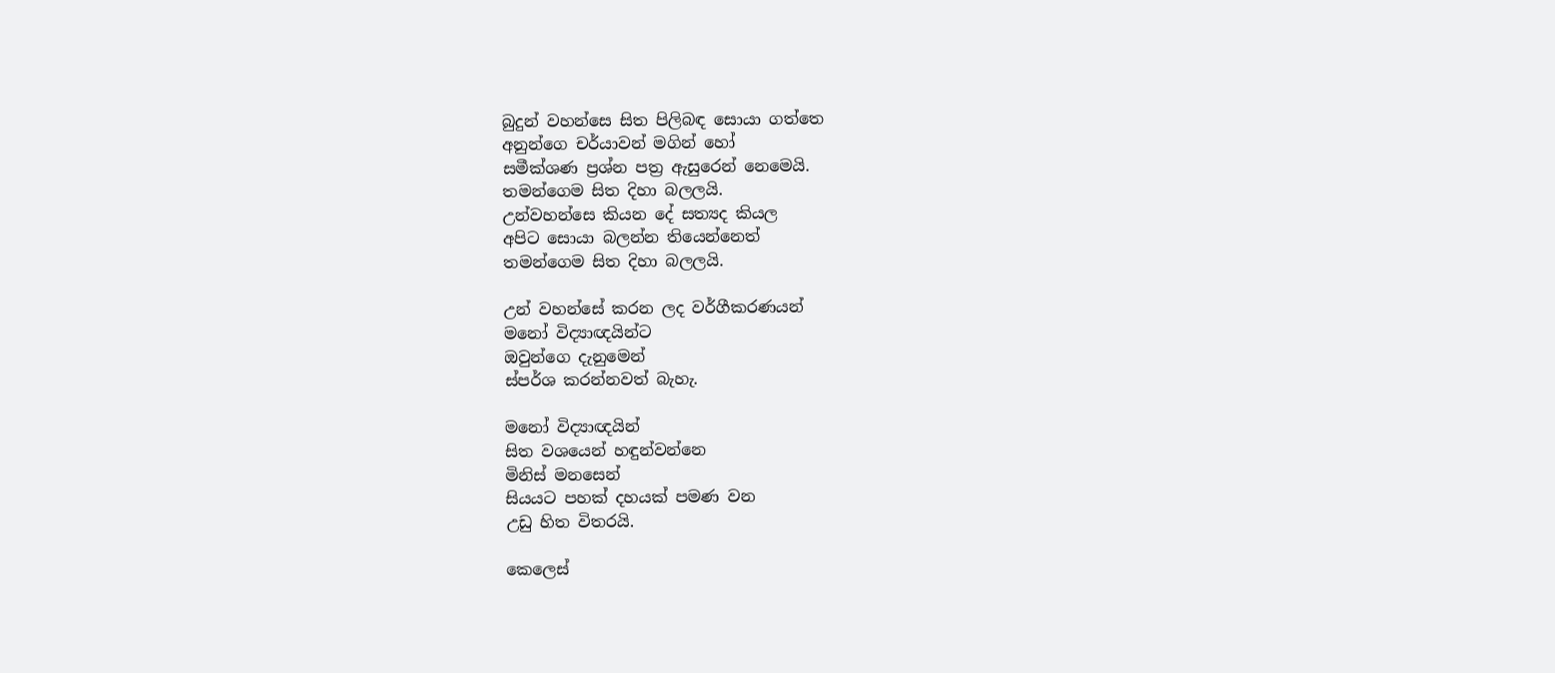බුදුන් වහන්සෙ සිත පිලිබඳ සොයා ගත්තෙ
අනුන්ගෙ චර්යාවන් මගින් හෝ
සමීක්ශණ ප්‍රශ්න පත්‍ර ඇසුරෙන් නෙමෙයි.
තමන්ගෙම සිත දිහා බලලයි.
උන්වහන්සෙ කියන දේ සත්‍යද කියල
අපිට සොයා බලන්න තියෙන්නෙත්
තමන්ගෙම සිත දිහා බලලයි.

උන් වහන්සේ කරන ලද වර්ගීකරණයන්
මනෝ විද්‍යාඥයින්ට
ඔවුන්ගෙ දැනුමෙන්
ස්පර්ශ කරන්නවත් බැහැ.

මනෝ විද්‍යාඥයින්
සිත වශයෙන් හඳුන්වන්නෙ
මිනිස් මනසෙන්
සියයට පහක් දහයක් පමණ වන
උඩු හිත විතරයි.

කෙලෙස්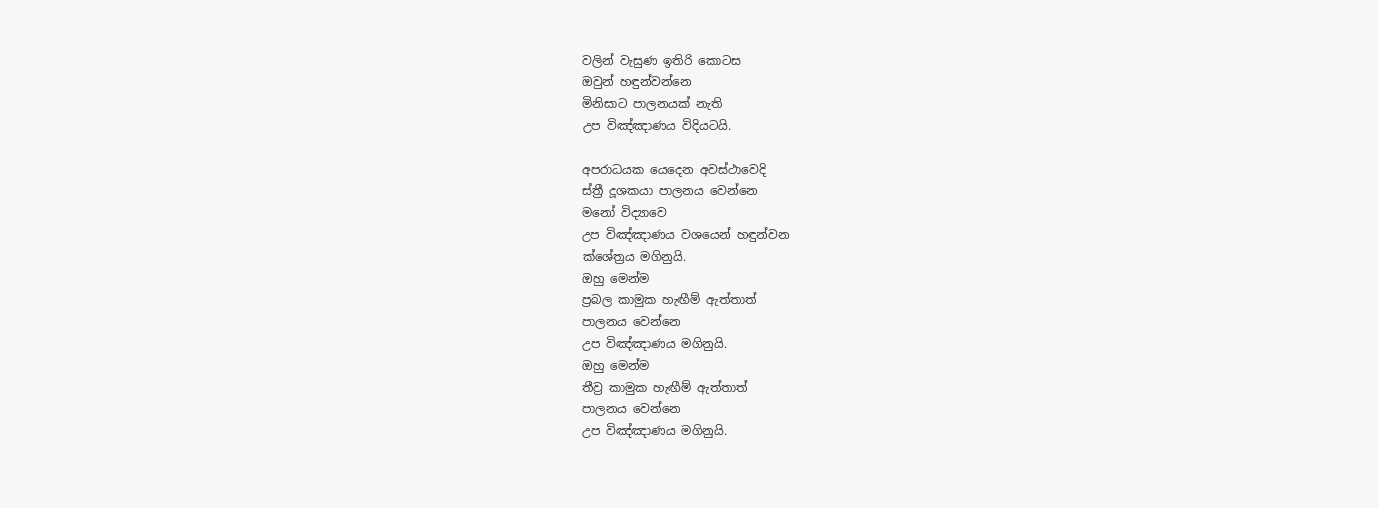වලින් වැසුණ ඉතිරි කොටස
ඔවුන් හඳුන්වන්නෙ
මිනිසාට පාලනයක් නැති
උප විඤ්ඤාණය විදියටයි.

අපරාධයක යෙදෙන අවස්ථාවෙදි
ස්ත්‍රී දූශකයා පාලනය වෙන්නෙ
මනෝ විද්‍යාවෙ
උප විඤ්ඤාණය වශයෙන් හඳුන්වන
ක්ශේත්‍රය මගිනුයි.
ඔහු මෙන්ම
ප්‍රබල කාමුක හැඟීම් ඇත්තාත්
පාලනය වෙන්නෙ
උප විඤ්ඤාණය මගිනුයි.
ඔහු මෙන්ම
තීව්‍ර කාමුක හැඟීම් ඇත්තාත්
පාලනය වෙන්නෙ
උප විඤ්ඤාණය මගිනුයි.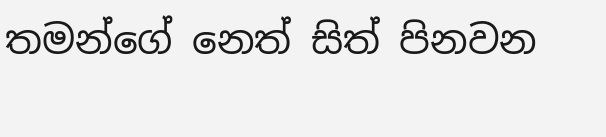තමන්ගේ නෙත් සිත් පිනවන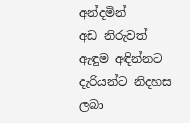අන්දමින්
අඩ නිරුවත් ඇඳුම අඳින්නට
දැරියන්ට නිදහස ලබා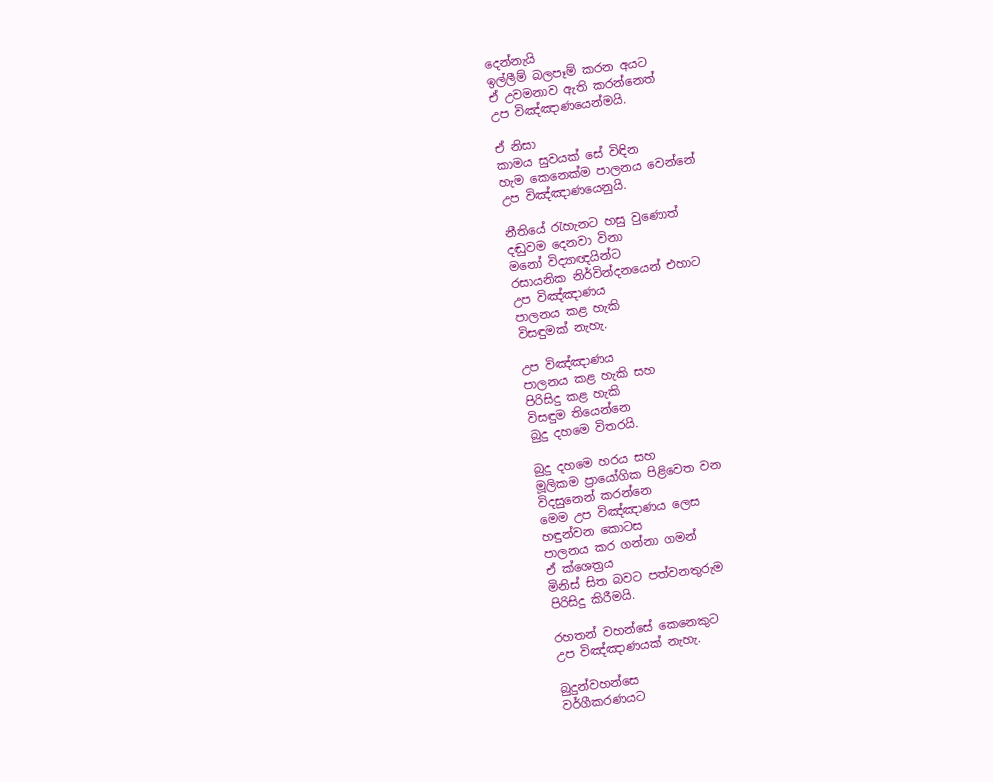දෙන්නැයි
ඉල්ලීම් බලපෑම් කරන අයට
ඒ උවමනාව ඇති කරන්නෙත්
උප විඤ්ඤාණයෙන්මයි.

ඒ නිසා
කාමය සුවයක් සේ විඳින
හැම කෙනෙක්ම පාලනය වෙන්නේ
උප විඤ්ඤාණයෙනුයි.

නීතියේ රැහැනට හසු වුණොත්
දඬුවම දෙනවා විනා
මනෝ විද්‍යාඥයින්ට
රසායනික නිර්වින්දනයෙන් එහාට
උප විඤ්ඤාණය
පාලනය කළ හැකි
විසඳුමක් නැහැ.

උප විඤ්ඤාණය
පාලනය කළ හැකි සහ
පිරිසිදු කළ හැකි
විසඳුම තියෙන්නෙ
බුදු දහමෙ විතරයි.

බුදු දහමෙ හරය සහ
මූලිකම ප්‍රායෝගික පිළිවෙත වන
විදසුනෙන් කරන්නෙ
මෙම උප විඤ්ඤාණය ලෙස
හඳුන්වන කොටස
පාලනය කර ගන්නා ගමන්
ඒ ක්ශෙත්‍රය
මිනිස් සිත බවට පත්වනතුරුම
පිරිසිදු කිරීමයි.

රහතන් වහන්සේ කෙනෙකුට
උප විඤ්ඤාණයක් නැහැ.

බුදුන්වහන්සෙ
වර්ගීකරණයට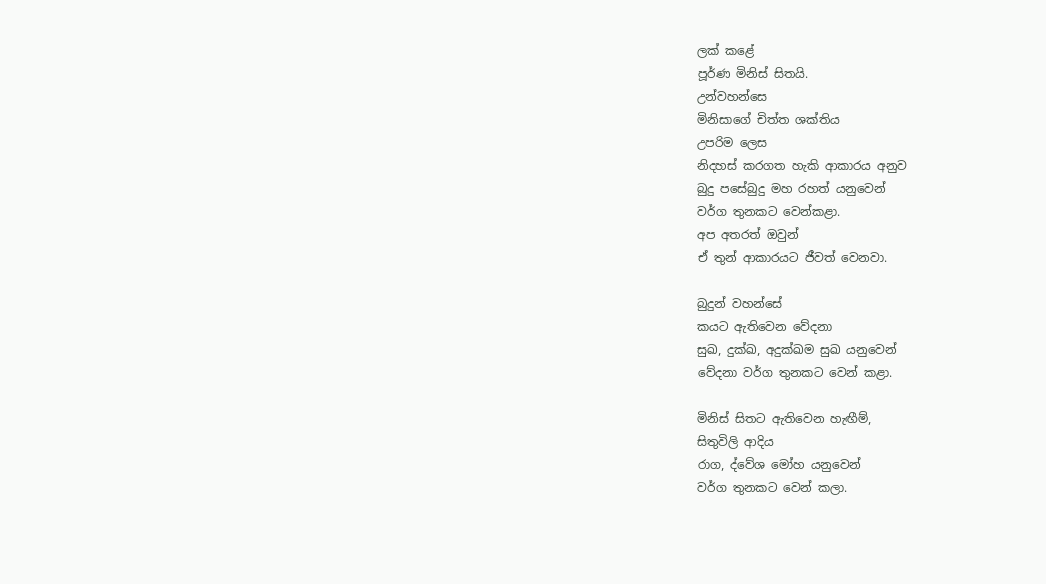ලක් කළේ
පූර්ණ මිනිස් සිතයි.
උන්වහන්සෙ
මිනිසාගේ චිත්ත ශක්තිය
උපරිම ලෙස
නිදහස් කරගත හැකි ආකාරය අනුව
බුදු පසේබුදු මහ රහත් යනුවෙන්
වර්ග තුනකට වෙන්කළා.
අප අතරත් ඔවුන්
ඒ තුන් ආකාරයට ජීවත් වෙනවා.

බුදුන් වහන්සේ
කයට ඇතිවෙන වේදනා
සුඛ, දුක්ඛ, අදුක්ඛම සුඛ යනුවෙන්
වේදනා වර්ග තුනකට වෙන් කළා.

මිනිස් සිතට ඇතිවෙන හැඟීම්,
සිතුවිලි ආදිය
රාග, ද්වේශ මෝහ යනුවෙන්
වර්ග තුනකට වෙන් කලා.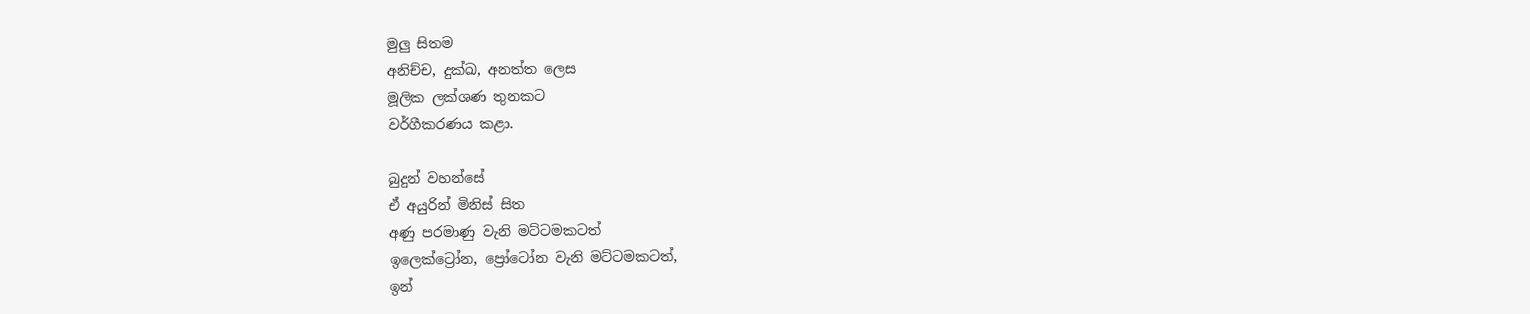මුලු සිතම
අනිච්ච, දුක්ඛ, අනත්ත ලෙස
මූලික ලක්ශණ තුනකට
වර්ගීකරණය කළා.

බුදුන් වහන්සේ
ඒ අයුරින් මිනිස් සිත
අණු පරමාණු වැනි මට්ටමකටත්
ඉලෙක්ට්‍රෝන, ප්‍රෝටෝන වැනි මට්ටමකටත්,
ඉන්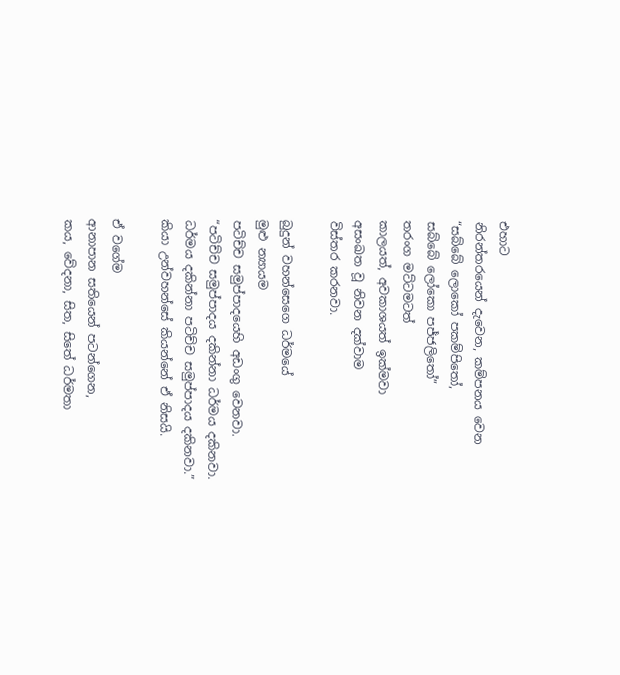එහාට
නිරන්තරයෙන් දැවෙන, කම්පනය වෙන
“සබ්බේ ලොකෝ පකම්පිතෝ,
සබ්බේ ලෝකො පජ්ජලිතෝ”
තරංග මට්ටමටත්
කාලයත්, අවකාශයත් ඉක්මවා
අසංඛත වූ නිවන දක්වාම
විස්තර කරනවා.

බුදුන් වහන්සෙගෙ ධර්මයේ
මුළු න්‍යායම
පටිච්ච සමුප්පාදයෙහි අඩංගු වෙනවා.
“පටිච්ච සමුප්පාදය දකින්නා ධර්මය දකිනවා.
ධර්මය දකින්නා පටිච්ච සමුප්පාදය දකිනවා.”
කියා උන්වහන්සේ කියන්නේ ඒ නිසයි.

ඒ වගේම
ආනාපාන සතියෙන් පටන්ගෙන,
කය, වේදනා, සිත, සිතේ ධර්මතා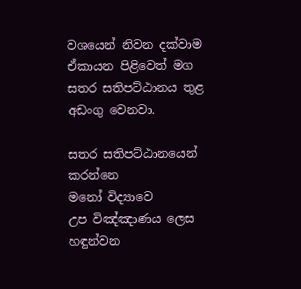වශයෙන් නිවන දක්වාම
ඒකායන පිළිවෙත් මග
සතර සතිපට්ඨානය තුළ අඩංගු වෙනවා.

සතර සතිපට්ඨානයෙන් කරන්නෙ
මනෝ විද්‍යාවෙ
උප විඤ්ඤාණය ලෙස හඳුන්වන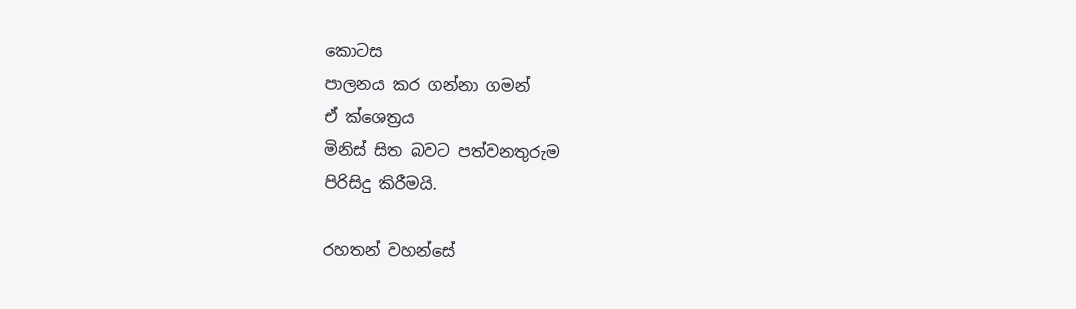කොටස
පාලනය කර ගන්නා ගමන්
ඒ ක්ශෙත්‍රය
මිනිස් සිත බවට පත්වනතුරුම
පිරිසිදු කිරීමයි.

රහතන් වහන්සේ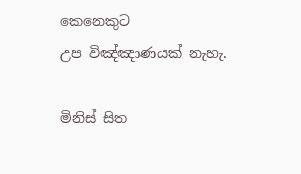කෙනෙකුට
උප විඤ්ඤාණයක් නැහැ.

මිනිස් සිත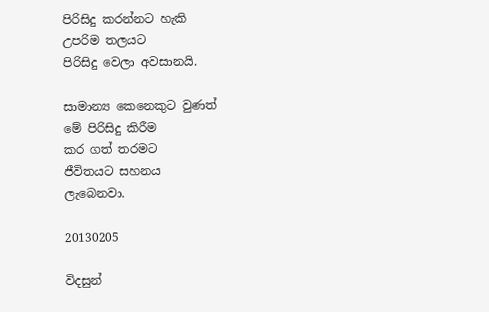පිරිසිදු කරන්නට හැකි
උපරිම තලයට
පිරිසිදු වෙලා අවසානයි.

සාමාන්‍ය කෙනෙකුට වුණත්
මේ පිරිසිදු කිරීම
කර ගත් තරමට
ජීවිතයට සහනය
ලැබෙනවා.

20130205

විදසුන්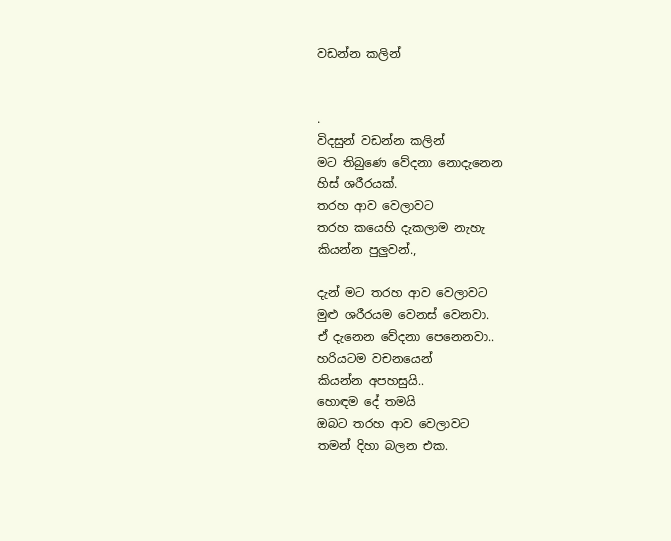වඩන්න කලින්


.
විදසුන් වඩන්න කලින්
මට තිබුණෙ වේදනා නොදැනෙන
හිස් ශරීරයක්.
තරහ ආව වෙලාවට
තරහ කයෙහි දැකලාම නැහැ
කියන්න පුලුවන්.,

දැන් මට තරහ ආව වෙලාවට
මුළු ශරීරයම වෙනස් වෙනවා.
ඒ දැනෙන වේදනා පෙනෙනවා..
හරියටම වචනයෙන්
කියන්න අපහසුයි..
හොඳම දේ තමයි
ඔබට තරහ ආව වෙලාවට
තමන් දිහා බලන එක.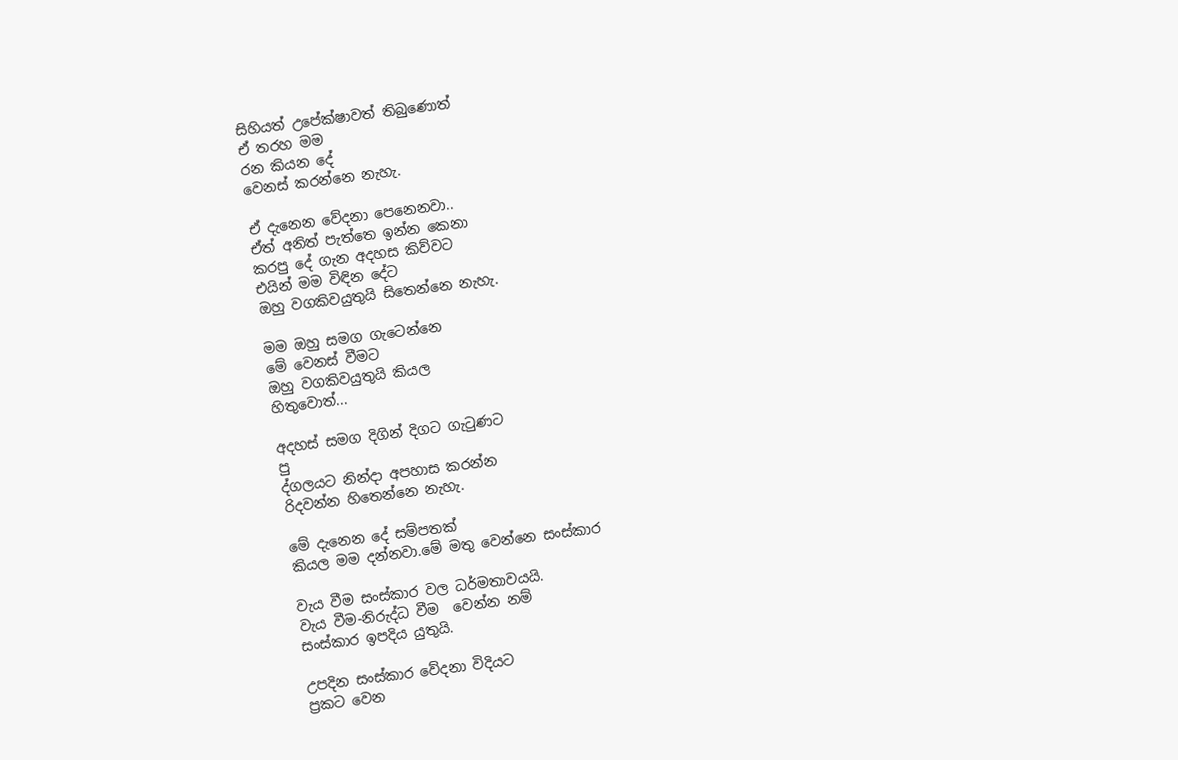සිහියත් උපේක්ෂාවත් තිබුණොත්
ඒ තරහ මම
රන කියන දේ
වෙනස් කරන්නෙ නැහැ.

ඒ දැනෙන වේදනා පෙනෙනවා..
ඒත් අනිත් පැත්තෙ ඉන්න කෙනා
කරපු දේ ගැන අදහස කිව්වට
එයින් මම විඳින දේට
ඔහු වගකිවයුතුයි සිතෙන්නෙ නැහැ.

මම ඔහු සමග ගැටෙන්නෙ
මේ වෙනස් වීමට
ඔහු වගකිවයුතුයි කියල
හිතුවොත්...

අදහස් සමග දිගින් දිගට ගැටුණට
පු
ද්ගලයට නින්දා අපහාස කරන්න
රිදවන්න හිතෙන්නෙ නැහැ.

මේ දැනෙන දේ සම්පතක්
කියල මම දන්නවා.මේ මතු වෙන්නෙ සංස්කාර

වැය වීම සංස්කාර වල ධර්මතාවයයි.
වැය වීම-නිරුද්ධ වීම  වෙන්න නම්
සංස්කාර ඉපදිය යුතුයි.

උපදින සංස්කාර වේදනා විදියට
ප්‍රකට වෙන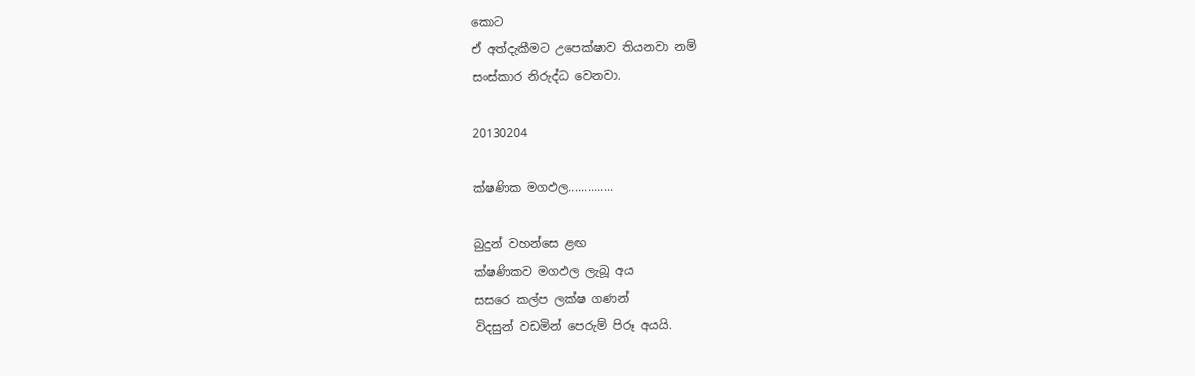කොට
ඒ අත්දැකීමට උපෙක්ෂාව තියනවා නම්
සංස්කාර නිරුද්ධ වෙනවා.

20130204

ක්ෂණික මගඵල..............

බුදුන් වහන්සෙ ළඟ
ක්ෂණිකව මගඵල ලැබූ අය
සසරෙ කල්ප ලක්ෂ ගණන්
විදසුන් වඩමින් පෙරුම් පිරූ අයයි.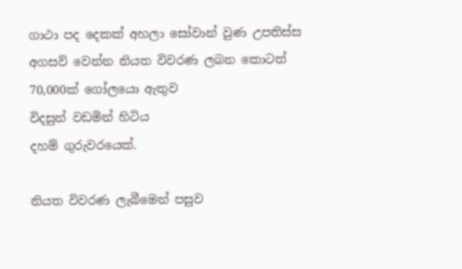ගාථා පද දෙකක් අහලා සෝවාන් වුණ උපතිස්ස
අගසව් වෙන්න නියත විවරණ ලබන කොටත්
70,000ක් ගෝලයො ඇතුව
විදසුන් වඩමින් හිටිය
දහම් ගුරුවරයෙක්.

නියත විවරණ ලැබීමෙන් පසුව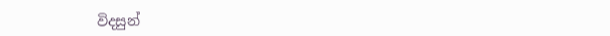විදසුන්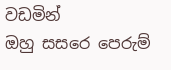වඩමින්
ඔහු සසරෙ පෙරුම්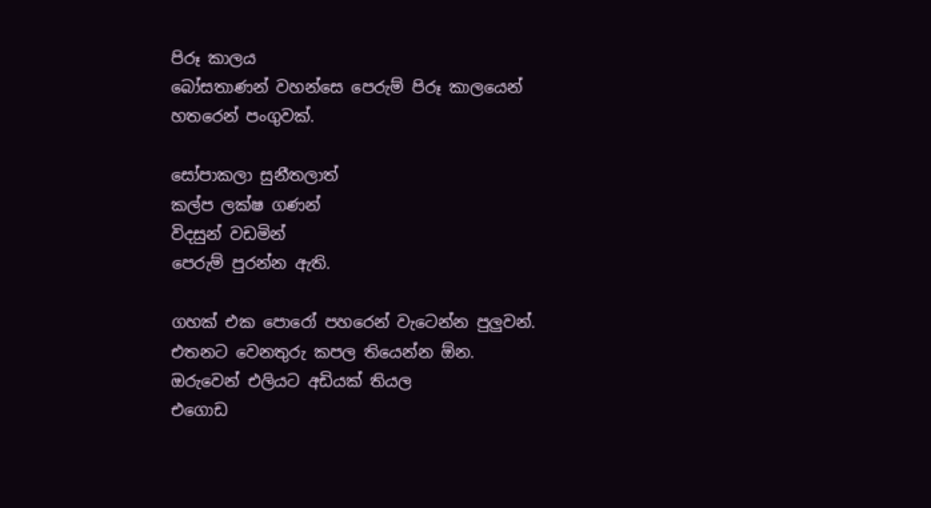පිරූ කාලය
බෝසතාණන් වහන්සෙ පෙරුම් පිරූ කාලයෙන්
හතරෙන් පංගුවක්.

සෝපාකලා සුනීතලාත්
කල්ප ලක්ෂ ගණන්
විදසුන් වඩමින්
පෙරුම් පුරන්න ඇති.

ගහක් එක පොරෝ පහරෙන් වැටෙන්න පුලුවන්.
එතනට වෙනතුරු කපල තියෙන්න ඕන.
ඔරුවෙන් එලියට අඩියක් තියල
එගොඩ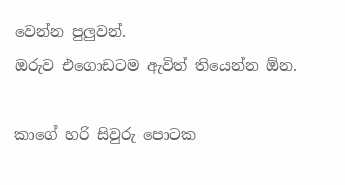වෙන්න පුලුවන්.
ඔරුව එගොඩටම ඇවිත් තියෙන්න ඕන.

කාගේ හරි සිවුරු පොටක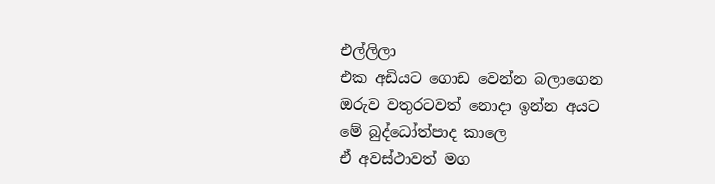එල්ලිලා
එක අඩියට ගොඩ වෙන්න බලාගෙන
ඔරුව වතුරටවත් නොදා ඉන්න අයට
මේ බුද්ධෝත්පාද කාලෙ
ඒ අවස්ථාවත් මග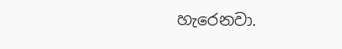හැරෙනවා.